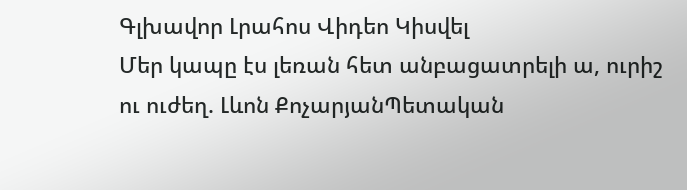Գլխավոր Լրահոս Վիդեո Կիսվել
Մեր կապը էս լեռան հետ անբացատրելի ա, ուրիշ ու ուժեղ. Լևոն ՔոչարյանՊետական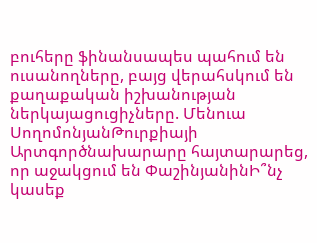բուհերը ֆինանսապես պահում են ուսանողները, բայց վերահսկում են քաղաքական իշխանության ներկայացուցիչները. Մենուա ՍողոմոնյանԹուրքիայի Արտգործնախարարը հայտարարեց, որ աջակցում են ՓաշինյանինԻ՞նչ կասեք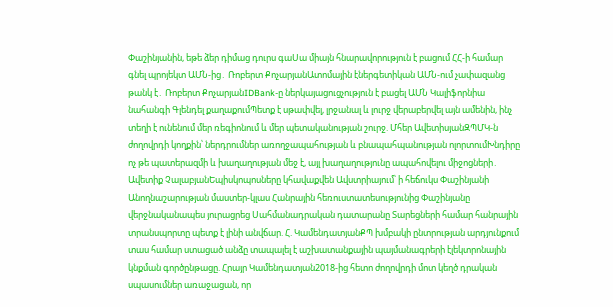Փաշինյանին, եթե ձեր դիմաց դուրս գաՍա միայն հնարավորություն է բացում ՀՀ-ի համար գնել պրոյեկտ ԱՄՆ-ից․ Ռոբերտ ՔոչարյանԱտոմային էներգետիկան ԱՄՆ-ում չափազանց թանկ է․ Ռոբերտ ՔոչարյանIDBank-ը ներկայացուցչություն է բացել ԱՄՆ Կալիֆորնիա նահանգի Գլենդել քաղաքումՊետք է սթափվել, լրջանալ և լուրջ վերաբերվել այն ամենին, ինչ տեղի է ունենում մեր ռեգիոնում և մեր պետականության շուրջ. Մհեր ԱվետիսյանԶՊՄԿ-ն ժողովրդի կողքին՝ ներդրումներ առողջապահության և բնապահպանության ոլորտումԽնդիրը ոչ թե պատերազմի և խաղաղության մեջ է, այլ խաղաղությունը ապահովելու միջոցների․ Ավետիք ՉալաբյանԵպիսկոպոսները կհավաքվեն Ավստրիայում՝ ի հեճուկս Փաշինյանի Անողնաշարության մաստեր-կլաս Հանրային հեռուստատեսությունից Փաշինյանը վերջնականապես յուրացրեց Սահմանադրական դատարանը Տարեցների համար հանրային տրանսպորտը պետք է լինի անվճար. Հ. ԿամենդատյանՔՊ խմբակի ընտրության արդյունքում տաս համար ստացած անձը տապալել է աշխատանքային պայմանագրերի էլեկտրոնային կնքման գործընթացը. Հրայր Կամենդատյան2018-ից հետո ժողովրդի մոտ կեղծ դրական սպասումներ առաջացան, որ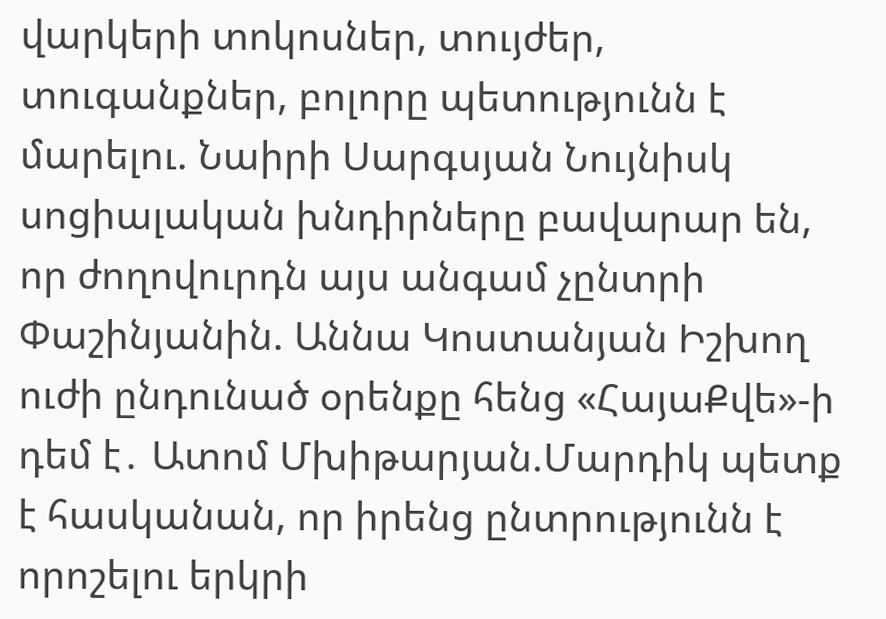վարկերի տոկոսներ, տույժեր, տուգանքներ, բոլորը պետությունն է մարելու. Նաիրի Սարգսյան Նույնիսկ սոցիալական խնդիրները բավարար են, որ ժողովուրդն այս անգամ չընտրի Փաշինյանին. Աննա Կոստանյան Իշխող ուժի ընդունած օրենքը հենց «ՀայաՔվե»-ի դեմ է․ Ատոմ Մխիթարյան.Մարդիկ պետք է հասկանան, որ իրենց ընտրությունն է որոշելու երկրի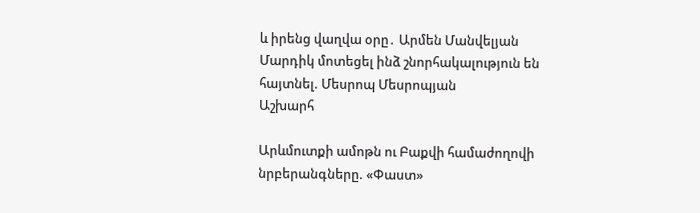և իրենց վաղվա օրը․ Արմեն Մանվելյան Մարդիկ մոտեցել ինձ շնորհակալություն են հայտնել. Մեսրոպ Մեսրոպյան
Աշխարհ

Արևմուտքի ամոթն ու Բաքվի համաժողովի նրբերանգները. «Փաստ»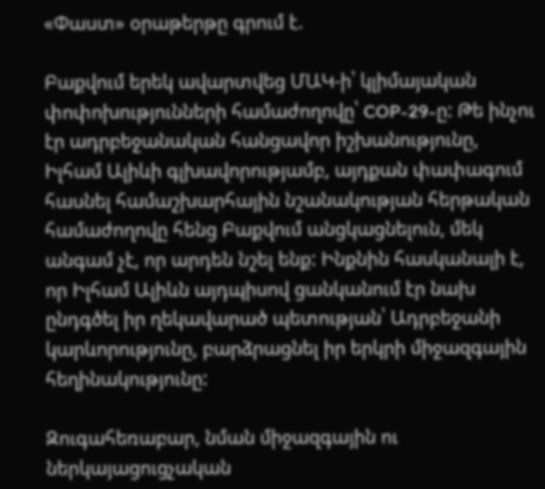«Փաստ» օրաթերթը գրում է.

Բաքվում երեկ ավարտվեց ՄԱԿ-ի՝ կլիմայական փոփոխությունների համաժողովը՝ COP-29-ը: Թե ինչու էր ադրբեջանական հանցավոր իշխանությունը, Իլհամ Ալիևի գլխավորությամբ, այդքան փափագում հասնել համաշխարհային նշանակության հերթական համաժողովը հենց Բաքվում անցկացնելուն, մեկ անգամ չէ, որ արդեն նշել ենք: Ինքնին հասկանալի է, որ Իլհամ Ալիևն այդպիսով ցանկանում էր նախ ընդգծել իր ղեկավարած պետության՝ Ադրբեջանի կարևորությունը, բարձրացնել իր երկրի միջազգային հեղինակությունը:

Զուգահեռաբար, նման միջազգային ու ներկայացուցչական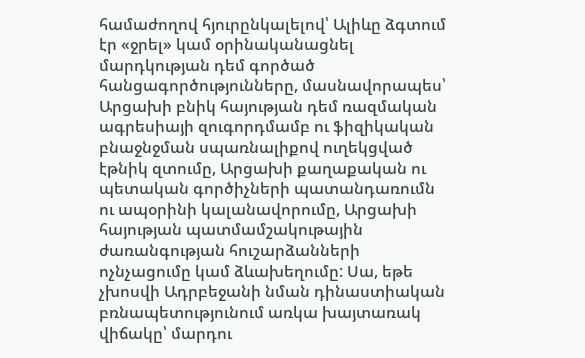համաժողով հյուրընկալելով՝ Ալիևը ձգտում էր «ջրել» կամ օրինականացնել մարդկության դեմ գործած հանցագործությունները, մասնավորապես՝ Արցախի բնիկ հայության դեմ ռազմական ագրեսիայի զուգորդմամբ ու ֆիզիկական բնաջնջման սպառնալիքով ուղեկցված էթնիկ զտումը, Արցախի քաղաքական ու պետական գործիչների պատանդառումն ու ապօրինի կալանավորումը, Արցախի հայության պատմամշակութային ժառանգության հուշարձանների ոչնչացումը կամ ձևախեղումը: Սա, եթե չխոսվի Ադրբեջանի նման դինաստիական բռնապետությունում առկա խայտառակ վիճակը՝ մարդու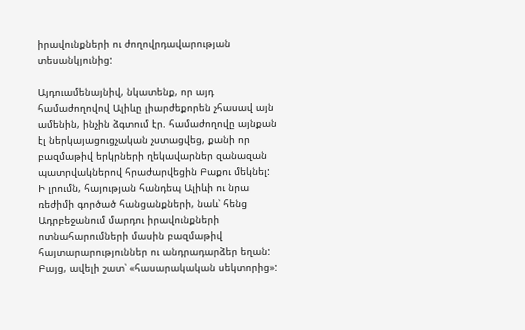իրավունքների ու ժողովրդավարության տեսանկյունից:

Այդուամենայնիվ, նկատենք, որ այդ համաժողովով Ալիևը լիարժեքորեն չհասավ այն ամենին, ինչին ձգտում էր. համաժողովը այնքան էլ ներկայացուցչական չստացվեց, քանի որ բազմաթիվ երկրների ղեկավարներ զանազան պատրվակներով հրաժարվեցին Բաքու մեկնել: Ի լրումն, հայության հանդեպ Ալիևի ու նրա ռեժիմի գործած հանցանքների, նաև՝ հենց Ադրբեջանում մարդու իրավունքների ոտնահարումների մասին բազմաթիվ հայտարարություններ ու անդրադարձեր եղան: Բայց, ավելի շատ՝ «հասարակական սեկտորից»: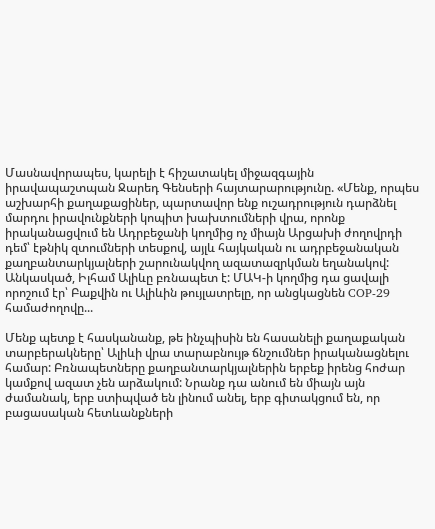Մասնավորապես, կարելի է հիշատակել միջազգային իրավապաշտպան Ջարեդ Գենսերի հայտարարությունը. «Մենք, որպես աշխարհի քաղաքացիներ, պարտավոր ենք ուշադրություն դարձնել մարդու իրավունքների կոպիտ խախտումների վրա, որոնք իրականացվում են Ադրբեջանի կողմից ոչ միայն Արցախի ժողովրդի դեմ՝ էթնիկ զտումների տեսքով, այլև հայկական ու ադրբեջանական քաղբանտարկյալների շարունակվող ազատազրկման եղանակով: Անկասկած, Իլհամ Ալիևը բռնապետ է: ՄԱԿ-ի կողմից դա ցավալի որոշում էր՝ Բաքվին ու Ալիևին թույլատրելը, որ անցկացնեն COP-29 համաժողովը...

Մենք պետք է հասկանանք, թե ինչպիսին են հասանելի քաղաքական տարբերակները՝ Ալիևի վրա տարաբնույթ ճնշումներ իրականացնելու համար: Բռնապետները քաղբանտարկյալներին երբեք իրենց հոժար կամքով ազատ չեն արձակում: Նրանք դա անում են միայն այն ժամանակ, երբ ստիպված են լինում անել, երբ գիտակցում են, որ բացասական հետևանքների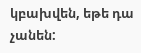կբախվեն, եթե դա չանեն: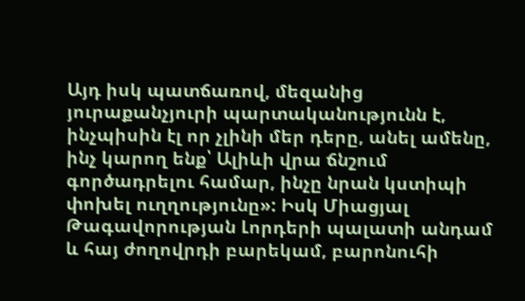Այդ իսկ պատճառով, մեզանից յուրաքանչյուրի պարտականությունն է, ինչպիսին էլ որ չլինի մեր դերը, անել ամենը, ինչ կարող ենք՝ Ալիևի վրա ճնշում գործադրելու համար, ինչը նրան կստիպի փոխել ուղղությունը»: Իսկ Միացյալ Թագավորության Լորդերի պալատի անդամ և հայ ժողովրդի բարեկամ, բարոնուհի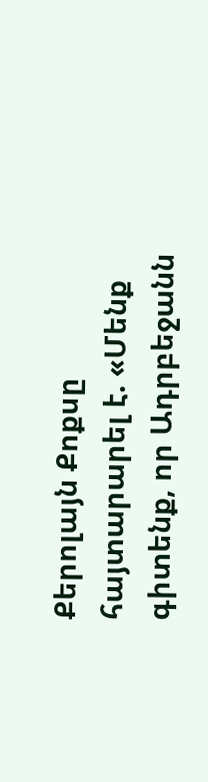Քերոլայն Քոքսը հայտարարել է. «Մենք գիտենք, որ Ադրբեջանն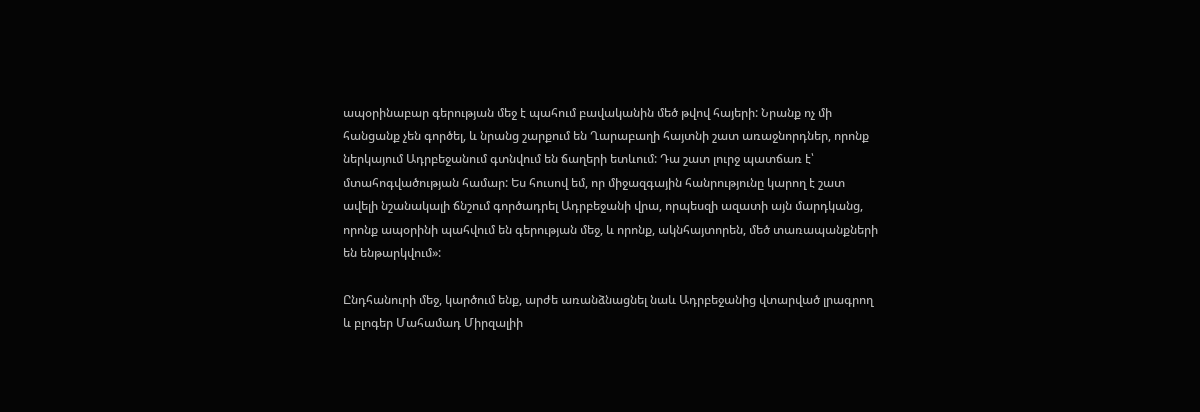ապօրինաբար գերության մեջ է պահում բավականին մեծ թվով հայերի: Նրանք ոչ մի հանցանք չեն գործել, և նրանց շարքում են Ղարաբաղի հայտնի շատ առաջնորդներ, որոնք ներկայում Ադրբեջանում գտնվում են ճաղերի ետևում: Դա շատ լուրջ պատճառ է՝ մտահոգվածության համար: Ես հուսով եմ, որ միջազգային հանրությունը կարող է շատ ավելի նշանակալի ճնշում գործադրել Ադրբեջանի վրա, որպեսզի ազատի այն մարդկանց, որոնք ապօրինի պահվում են գերության մեջ, և որոնք, ակնհայտորեն, մեծ տառապանքների են ենթարկվում»:

Ընդհանուրի մեջ, կարծում ենք, արժե առանձնացնել նաև Ադրբեջանից վտարված լրագրող և բլոգեր Մահամադ Միրզալիի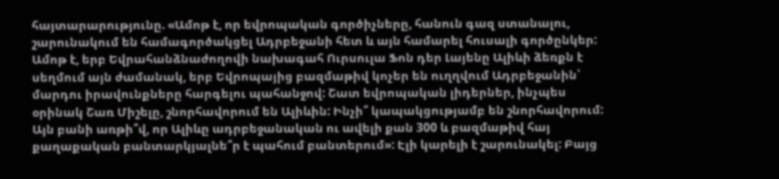հայտարարությունը. «Ամոթ է, որ եվրոպական գործիչները, հանուն գազ ստանալու, շարունակում են համագործակցել Ադրբեջանի հետ և այն համարել հուսալի գործընկեր: Ամոթ է, երբ Եվրահանձնաժողովի նախագահ Ուրսուլա Ֆոն դեր Լայենը Ալիևի ձեռքն է սեղմում այն ժամանակ, երբ Եվրոպայից բազմաթիվ կոչեր են ուղղվում Ադրբեջանին՝ մարդու իրավունքները հարգելու պահանջով: Շատ եվրոպական լիդերներ, ինչպես օրինակ Շառ Միշելը, շնորհավորում են Ալիևին: Ինչի՞ կապակցությամբ են շնորհավորում: Այն բանի առթի՞վ, որ Ալիևը ադրբեջանական ու ավելի քան 300 և բազմաթիվ հայ քաղաքական բանտարկյալնե՞ր է պահում բանտերում»: Էլի կարելի է շարունակել: Բայց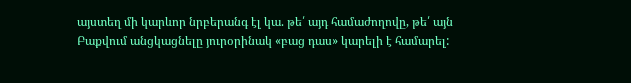այստեղ մի կարևոր նրբերանգ էլ կա. թե՛ այդ համաժողովը, թե՛ այն Բաքվում անցկացնելը յուրօրինակ «բաց դաս» կարելի է համարել: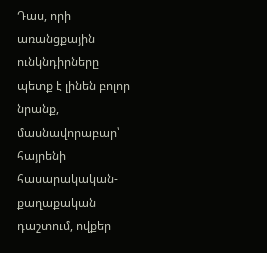Դաս, որի առանցքային ունկնդիրները պետք է լինեն բոլոր նրանք, մասնավորաբար՝ հայրենի հասարակական-քաղաքական դաշտում, ովքեր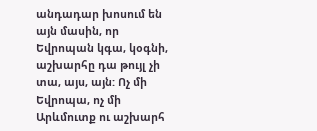անդադար խոսում են այն մասին, որ Եվրոպան կգա, կօգնի, աշխարհը դա թույլ չի տա, այս, այն: Ոչ մի Եվրոպա, ոչ մի Արևմուտք ու աշխարհ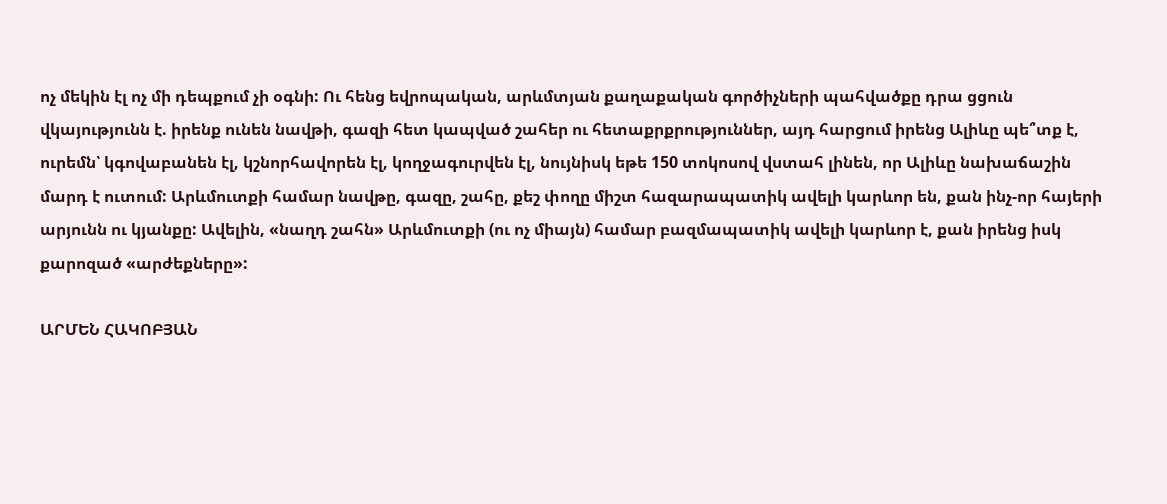ոչ մեկին էլ ոչ մի դեպքում չի օգնի: Ու հենց եվրոպական, արևմտյան քաղաքական գործիչների պահվածքը դրա ցցուն վկայությունն է. իրենք ունեն նավթի, գազի հետ կապված շահեր ու հետաքրքրություններ, այդ հարցում իրենց Ալիևը պե՞տք է, ուրեմն՝ կգովաբանեն էլ, կշնորհավորեն էլ, կողջագուրվեն էլ, նույնիսկ եթե 150 տոկոսով վստահ լինեն, որ Ալիևը նախաճաշին մարդ է ուտում: Արևմուտքի համար նավթը, գազը, շահը, քեշ փողը միշտ հազարապատիկ ավելի կարևոր են, քան ինչ-որ հայերի արյունն ու կյանքը: Ավելին, «նաղդ շահն» Արևմուտքի (ու ոչ միայն) համար բազմապատիկ ավելի կարևոր է, քան իրենց իսկ քարոզած «արժեքները»:

ԱՐՄԵՆ ՀԱԿՈԲՅԱՆ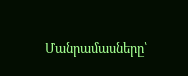Մանրամասները՝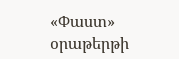«Փաստ» օրաթերթի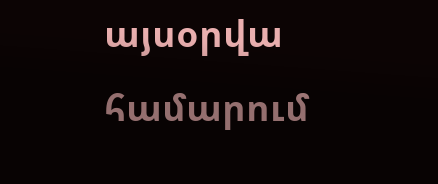այսօրվա համարում